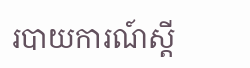របាយការណ៍ស្តី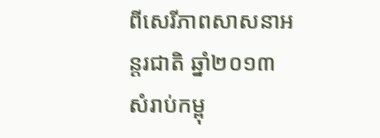ពីសេរីភាពសាសនាអន្តរជាតិ ឆ្នាំ២០១៣ សំរាប់កម្ពុ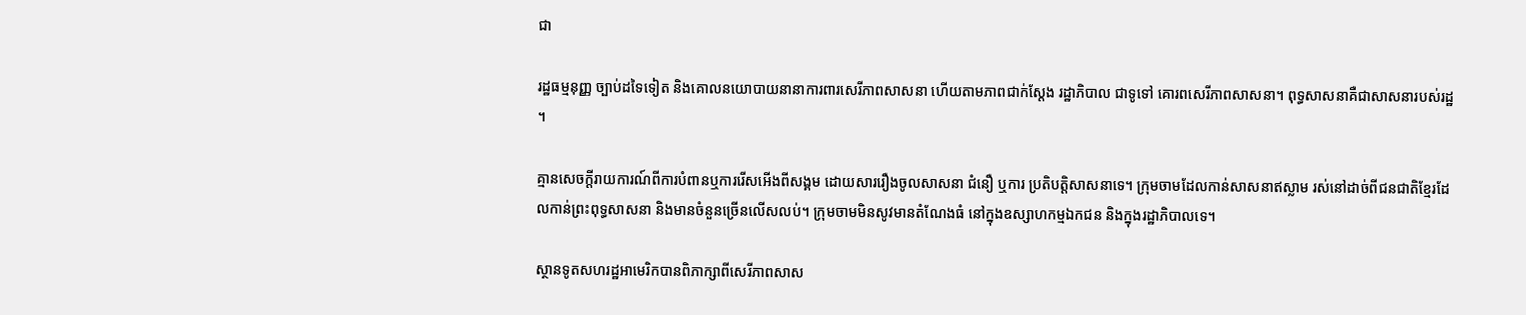ជា

រដ្ឋធម្មនុញ្ញ ច្បាប់ដទៃទៀត និងគោលនយោបាយនានាការពារសេរីភាពសាសនា ហើយតាមភាពជាក់ស្តែង រដ្ឋាភិបាល ជាទូទៅ គោរពសេរីភាពសាសនា។ ពុទ្ធសាសនាគឺជាសាសនារបស់រដ្ឋ។

គ្មានសេចក្តីរាយការណ៍ពីការបំពានឬការរើសអើងពីសង្គម ដោយសាររឿងចូលសាសនា ជំនឿ ឬការ ប្រតិបតិ្តសាសនាទេ។ ក្រុមចាមដែលកាន់សាសនាឥស្លាម រស់នៅដាច់ពីជនជាតិខ្មែរដែលកាន់ព្រះពុទ្ធសាសនា និងមានចំនួនច្រើនលើសលប់។ ក្រុមចាមមិនសូវមានតំណែងធំ នៅក្នុងឧស្សាហកម្មឯកជន និងក្នុងរដ្ឋាភិបាលទេ។

ស្ថានទូតសហរដ្ឋអាមេរិកបានពិភាក្សាពីសេរីភាពសាស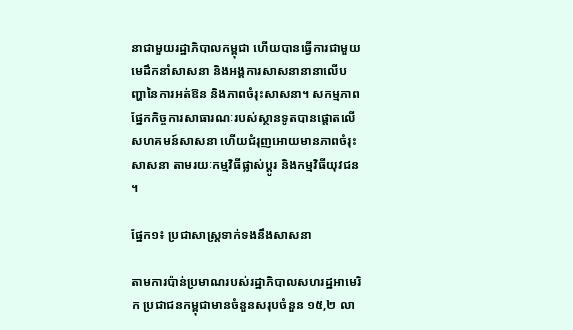នាជាមួយរដ្ឋាភិបាលកម្ពុជា ហើយបានធ្វើការជាមួយមេដឹកនាំសាសនា និងអង្គការសាសនានានាលើបញ្ហានៃការអត់ឱន និងភាពចំរុះសាសនា។ សកម្មភាពផ្នែកកិច្ចការសាធារណៈរបស់ស្ថានទូតបានផ្តោតលើសហគមន៍សាសនា ហើយជំរុញអោយមានភាពចំរុះសាសនា តាមរយៈកម្មវិធីផ្លាស់ប្តូរ និងកម្មវិធីយុវជន។

ផ្នែក១៖ ប្រជាសាស្រ្តទាក់ទងនឹងសាសនា

តាមការប៉ាន់ប្រមាណរបស់រដ្ឋាភិបាលសហរដ្ឋអាមេរិក ប្រជាជនកម្ពុជាមានចំនួនសរុបចំនួន ១៥,២ លា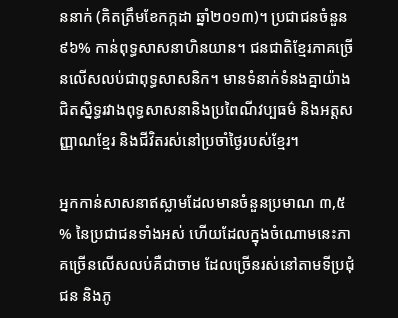ននាក់ (គិតត្រឹមខែកក្កដា ឆ្នាំ២០១៣)។ ប្រជាជនចំនួន ៩៦% កាន់ពុទ្ធសាសនាហិនយាន។ ជនជាតិខ្មែរភាគច្រើនលើសលប់ជាពុទ្ធសាសនិក។ មានទំនាក់ទំនងគ្នាយ៉ាងជិតស្និទ្ធរវាងពុទ្ធសាសនានិងប្រពៃណីវប្បធម៌ និងអត្តសញ្ញាណខ្មែរ និងជីវិតរស់នៅប្រចាំថ្ងៃរបស់ខ្មែរ។

អ្នកកាន់សាសនាឥស្លាមដែលមានចំនួនប្រមាណ ៣,៥% នៃប្រជាជនទាំងអស់ ហើយដែលក្នុងចំណោមនេះភាគច្រើនលើសលប់គឺជាចាម ដែលច្រើនរស់នៅតាមទីប្រជុំជន និងភូ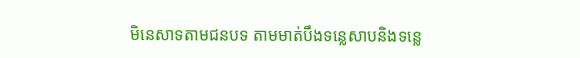មិនេសាទតាមជនបទ តាមមាត់បឹងទន្លេសាបនិងទន្លេ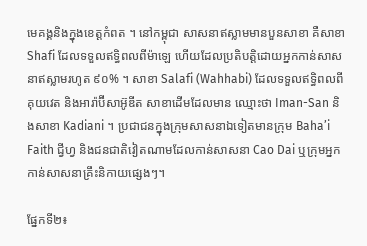មេគង្គនិងក្នុងខេត្ដកំពត ។ នៅកម្ពុជា សាសនាឥស្លាមមានបួនសាខា គឺសាខា Shafi ដែលទទួលឥទ្ធិពលពីម៉ាឡេ ហើយដែលប្រតិបត្ដិដោយអ្នកកាន់សាសនាឥស្លាមរហូត ៩០% ។ សាខា Salafi (Wahhabi) ដែលទទួលឥទ្ធិពលពីគុយវេត និងអារ៉ាប៊ីសាអ៊ូឌីត សាខាដើមដែលមាន ឈ្មោះថា Iman-San និងសាខា Kadiani ។ ប្រជាជនក្នុងក្រុមសាសនាឯទៀតមានក្រុម Baha’i Faith ជ្វីហ្វ និងជនជាតិវៀតណាមដែលកាន់សាសនា Cao Dai ឬក្រុមអ្នកកាន់សាសនាគ្រឹះនិកាយផ្សេងៗ។

ផ្នែកទី២៖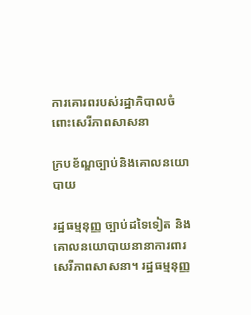ការគោរពរបស់រដ្ឋាភិបាលចំពោះសេរីភាពសាសនា

ក្របខ័ណ្ឌច្បាប់និងគោលនយោបាយ

រដ្ឋធម្មនុញ្ញ ច្បាប់ដទៃទៀត និងគោលនយោបាយនានាការពារសេរីភាពសាសនា។ រដ្ឋធម្មនុញ្ញ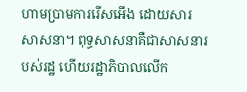ហាមប្រាមការរើសអើង ដោយសារសាសនា។ ពុទ្ធសាសនាគឺជាសាសនារបស់រដ្ឋ ហើយរដ្ឋាភិបាលលើក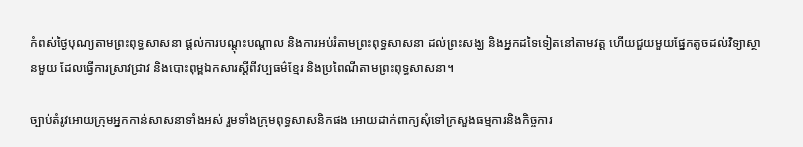កំពស់ថ្ងៃបុណ្យតាមព្រះពុទ្ធសាសនា ផ្តល់ការបណ្តុះបណ្តាល និងការអប់រំតាមព្រះពុទ្ធសាសនា ដល់ព្រះសង្ឃ និងអ្នកដទៃទៀតនៅតាមវត្ត ហើយជួយមួយផ្នែកតូចដល់វិទ្យាស្ថានមួយ ដែលធ្វើការស្រាវជ្រាវ និងបោះពុម្ពឯកសារស្តីពីវប្បធម៌ខ្មែរ និងប្រពៃណីតាមព្រះពុទ្ធសាសនា។

ច្បាប់តំរូវអោយក្រុមអ្នកកាន់សាសនាទាំងអស់ រួមទាំងក្រុមពុទ្ធសាសនិកផង អោយដាក់ពាក្យសុំទៅក្រសួងធម្មការនិងកិច្ចការ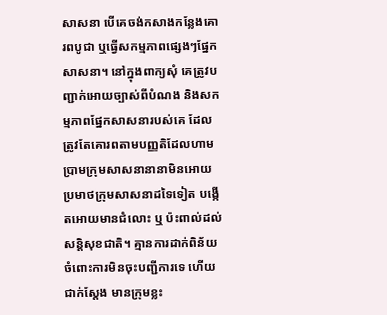សាសនា បើគេចង់កសាងកន្លែងគោរពបូជា ឬធ្វើសកម្មភាពផ្សេងៗផ្នែកសាសនា។ នៅក្នុងពាក្យសុំ គេត្រូវបញ្ជាក់អោយច្បាស់ពីបំណង និងសកម្មភាពផ្នែកសាសនារបស់គេ ដែលត្រូវតែគោរពតាមបញ្ញតិដែលហាមប្រាមក្រុមសាសនានានាមិនអោយប្រមាថក្រុមសាសនាដទៃទៀត បង្កើតអោយមានជំលោះ ឬ ប៉ះពាល់ដល់សន្ដិសុខជាតិ។ គ្មានការដាក់ពិន័យចំពោះការមិនចុះបញ្ជីការទេ ហើយជាក់ស្ដែង មានក្រុមខ្លះ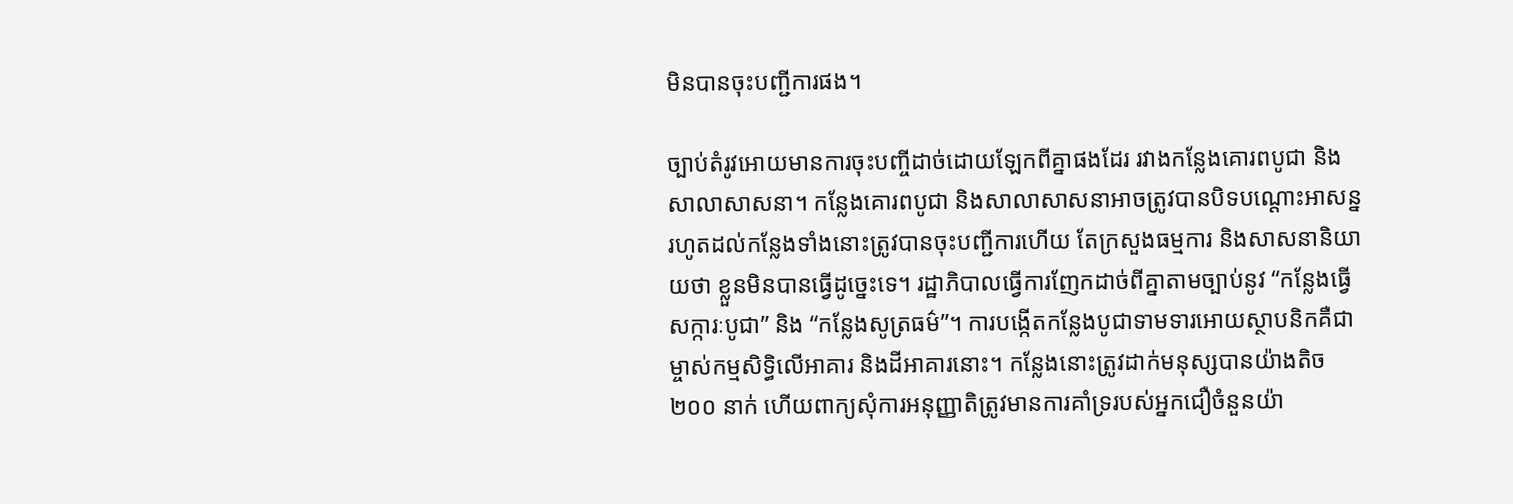មិនបានចុះបញ្ជីការផង។

ច្បាប់តំរូវអោយមានការចុះបញ្ចីដាច់ដោយឡែកពីគ្នាផងដែរ រវាងកន្លែងគោរពបូជា និងសាលាសាសនា។ កន្លែងគោរពបូជា និងសាលាសាសនាអាចត្រូវបានបិទបណ្តោះអាសន្ន រហូតដល់កន្លែងទាំងនោះត្រូវបានចុះបញ្ជីការហើយ តែក្រសួងធម្មការ និងសាសនានិយាយថា ខ្លួនមិនបានធ្វើដូច្នេះទេ។ រដ្ឋាភិបាលធ្វើការញែកដាច់ពីគ្នាតាមច្បាប់នូវ “កន្លែងធ្វើសក្ការៈបូជា” និង “កន្លែងសូត្រធម៌”។ ការបង្កើតកន្លែងបូជាទាមទារអោយស្ថាបនិកគឺជាម្ចាស់កម្មសិទ្ធិលើអាគារ និងដីអាគារនោះ។ កន្លែងនោះត្រូវដាក់មនុស្សបានយ៉ាងតិច ២០០ នាក់ ហើយពាក្យសុំការអនុញ្ញាតិត្រូវមានការគាំទ្ររបស់អ្នកជឿចំនួនយ៉ា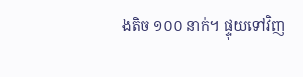ងតិច ១០០ នាក់។ ផ្ទុយទៅវិញ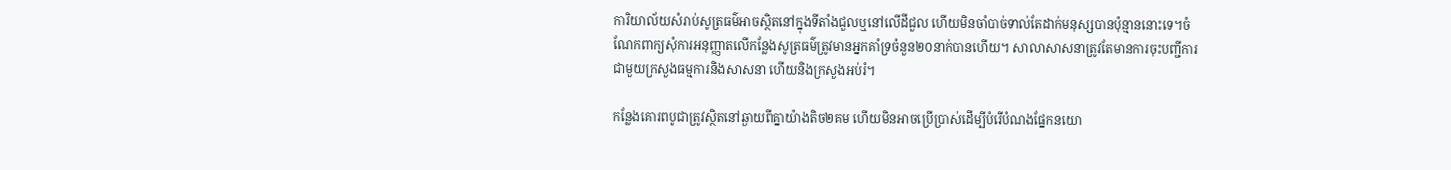ការិយាល័យសំរាប់សូត្រធម៌អាចស្ថិតនៅក្នុងទីតាំងជួលឬនៅលើដីជួល ហើយមិនចាំបាច់ទាល់តែដាក់មនុស្សបានប៉ុន្មាននោះទេ។ចំណែកពាក្យសុំការអនុញ្ញាតលើកន្លែងសូត្រធម៌ត្រូវមានអ្នកគាំទ្រចំនួន២០នាក់បានហើយ។ សាលាសាសនាត្រូវតែមានការចុះបញ្ជីការជាមួយក្រសួងធម្មការនិងសាសនា ហើយនិងក្រសួងអប់រំ។

កន្លែងគោរពបូជាត្រូវស្ថិតនៅឆ្ងាយពីគ្នាយ៉ាងតិច២គម ហើយមិនអាចប្រើប្រាស់ដើម្បីបំរើបំណងផ្នែកនយោ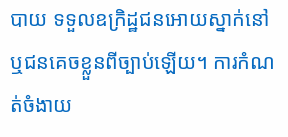បាយ ទទួលឧក្រិដ្ឋជនអោយស្នាក់នៅ ឬជនគេចខ្លួនពីច្បាប់ឡើយ។ ការកំណត់ចំងាយ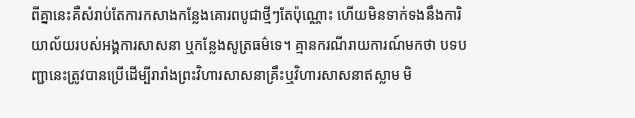ពីគ្នានេះគឺសំរាប់តែការកសាងកន្លែងគោរពបូជាថ្មីៗតែប៉ុណ្ណោះ ហើយមិនទាក់ទងនឹងការិយាល័យរបស់អង្គការសាសនា ឬកន្លែងសូត្រធម៌ទេ។ គ្មានករណីរាយការណ៍មកថា បទបញ្ជានេះត្រូវបានប្រើដើម្បីរារាំងព្រះវិហារសាសនាគ្រឹះឬវិហារសាសនាឥស្លាម មិ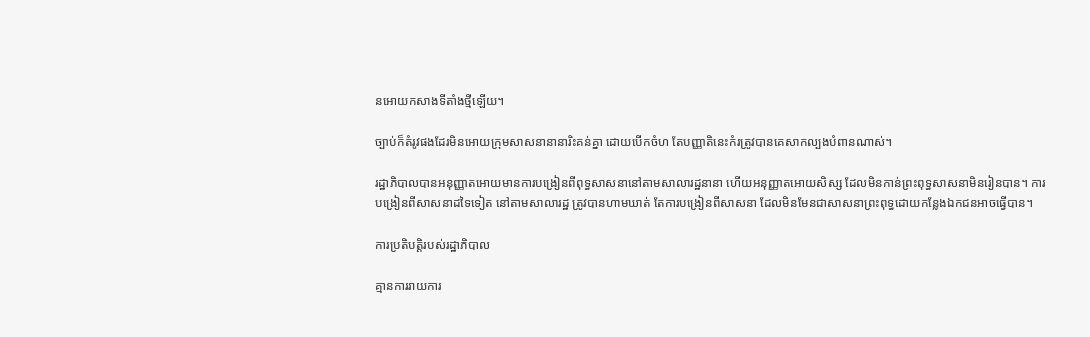នអោយកសាងទីតាំងថ្មីឡើយ។

ច្បាប់ក៏តំរូវផងដែរមិនអោយក្រុមសាសនានានារិះគន់គ្នា ដោយបើកចំហ តែបញ្ញាតិនេះកំរត្រូវបានគេសាកល្បងបំពានណាស់។

រដ្ឋាភិបាលបានអនុញ្ញាតអោយមានការបង្រៀនពីពុទ្ធសាសនានៅតាមសាលារដ្ឋនានា ហើយអនុញ្ញាតអោយសិស្ស ដែលមិនកាន់ព្រះពុទ្ធសាសនាមិនរៀនបាន។ ការបង្រៀនពីសាសនាដទៃទៀត នៅតាមសាលារដ្ឋ ត្រូវបានហាមឃាត់ តែការបង្រៀនពីសាសនា ដែលមិនមែនជាសាសនាព្រះពុទ្ធដោយកន្លែងឯកជនអាចធ្វើបាន។

ការប្រតិបត្តិរបស់រដ្ឋាភិបាល

គ្មានការរាយការ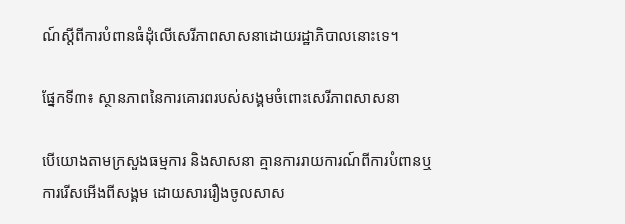ណ៍ស្តីពីការបំពានធំដុំលើសេរីភាពសាសនាដោយរដ្ឋាភិបាលនោះទេ។

ផ្នែកទី៣៖ ស្ថានភាពនៃការគោរពរបស់សង្គមចំពោះសេរីភាពសាសនា

បើយោងតាមក្រសួងធម្មការ និងសាសនា គ្មានការរាយការណ៍ពីការបំពានឬការរើសអើងពីសង្គម ដោយសាររឿងចូលសាស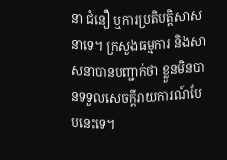នា ជំនឿ ឬការប្រតិបតិ្តសាសនាទេ។ ក្រសួងធម្មការ និងសាសនាបានបញ្ជាក់ថា ខ្លួនមិនបានទទួលសេចក្តីរាយការណ៍បែបនេះទេ។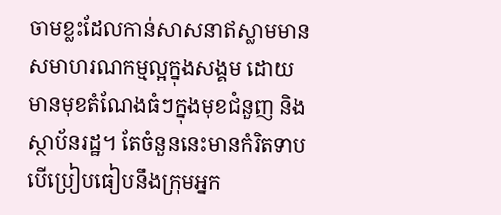ចាមខ្លះដែលកាន់សាសនាឥស្លាមមានសមាហរណកម្មល្អក្នុងសង្គម ដោយមានមុខតំណែងធំៗក្នុងមុខជំនួញ និងស្ថាប័នរដ្ឋ។ តែចំនួននេះមានកំរិតទាប បើប្រៀបធៀបនឹងក្រុមអ្នក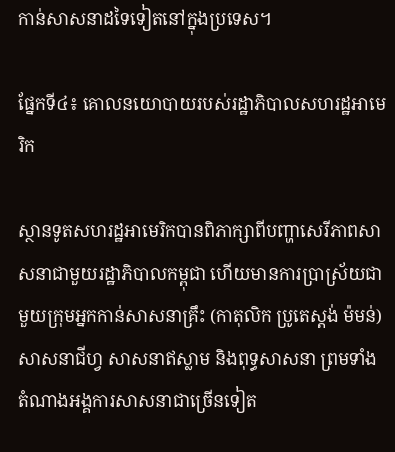កាន់សាសនាដទៃទៀតនៅក្នុងប្រទេស។

ផ្នែកទី៤៖ គោលនយោបាយរបស់រដ្ឋាភិបាលសហរដ្ឋអាមេរិក

ស្ថានទូតសហរដ្ឋអាមេរិកបានពិភាក្សាពីបញ្ហាសេរីភាពសាសនាជាមួយរដ្ឋាភិបាលកម្ពុជា ហើយមានការប្រាស្រ័យជាមួយក្រុមអ្នកកាន់សាសនាគ្រឹះ (កាតុលិក ប្រូតេស្តង់ ម៉មន់) សាសនាជីហ្វ សាសនាឥស្លាម និងពុទ្ធសាសនា ព្រមទាំងតំណាងអង្គការសាសនាជាច្រើនទៀត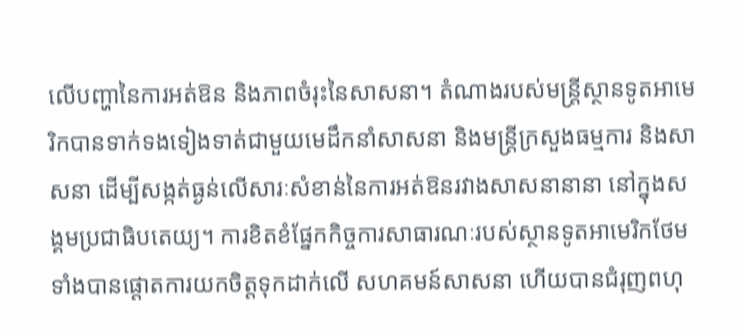លើបញ្ហានៃការអត់ឱន និងភាពចំរុះនៃសាសនា។ តំណាងរបស់មន្រ្តីស្ថានទូតអាមេរិកបានទាក់ទងទៀងទាត់ជាមួយមេដឹកនាំសាសនា និងមន្រ្តីក្រសួងធម្មការ និងសាសនា ដើម្បីសង្កត់ធ្ងន់លើសារៈសំខាន់នៃការអត់ឱនរវាងសាសនានានា នៅក្នុងសង្គមប្រជាធិបតេយ្យ។ ការខិតខំផ្នែកកិច្ចការសាធារណៈរបស់ស្ថានទូតអាមេរិកថែមទាំងបានផ្តោតការយកចិត្តទុកដាក់លើ សហគមន៍សាសនា ហើយបានជំរុញពហុ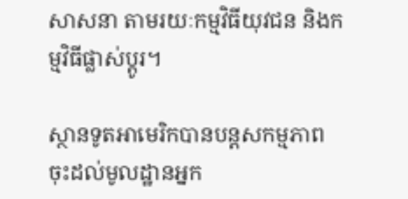សាសនា តាមរយៈកម្មវិធីយុវជន និងកម្មវិធីផ្លាស់ប្តូរ។

ស្ថានទូតអាមេរិកបានបន្ដសកម្មភាពចុះដល់មូលដ្ឋានអ្នក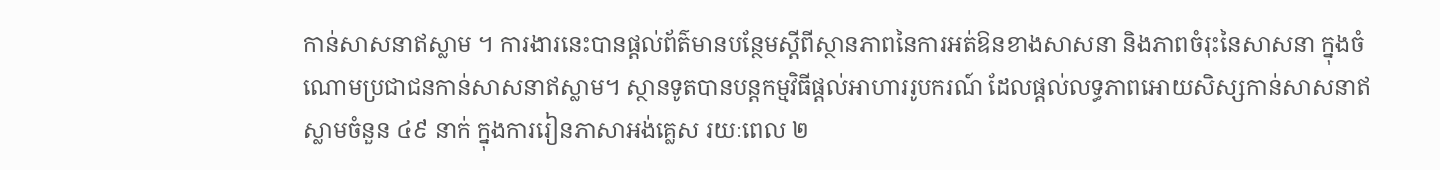កាន់សាសនាឥស្លាម ។ ការងារនេះបានផ្ដល់ព័ត៌មានបន្ថែមស្ដីពីស្ថានភាពនៃការអត់ឱនខាងសាសនា និងភាពចំរុះនៃសាសនា ក្នុងចំណោមប្រជាជនកាន់សាសនាឥស្លាម។ ស្ថានទូតបានបន្តកម្មវិធីផ្តល់អាហាររូបករណ៍ ដែលផ្តល់លទ្ធភាពអោយសិស្សកាន់សាសនាឥស្លាមចំនួន ៤៩ នាក់ ក្នុងការរៀនភាសាអង់គ្លេស រយៈពេល ២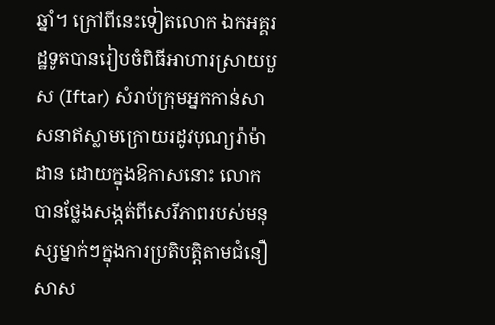ឆ្នាំ។ ក្រៅពីនេះទៀតលោក ឯកអគ្គរដ្ឋទូតបានរៀបចំពិធីអាហារស្រាយបួស (Iftar) សំរាប់ក្រុមអ្នកកាន់សាសនាឥស្លាមក្រោយរដូវបុណ្យរ៉ាម៉ាដាន ដោយក្នុងឱកាសនោះ លោកបានថ្លែងសង្កត់ពីសេរីភាពរបស់មនុស្សម្នាក់ៗក្នុងការប្រតិបត្តិតាមជំនឿសាស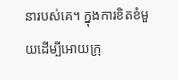នារបស់គេ។ ក្នុងការខិតខំមួយដើម្បីអោយក្រុ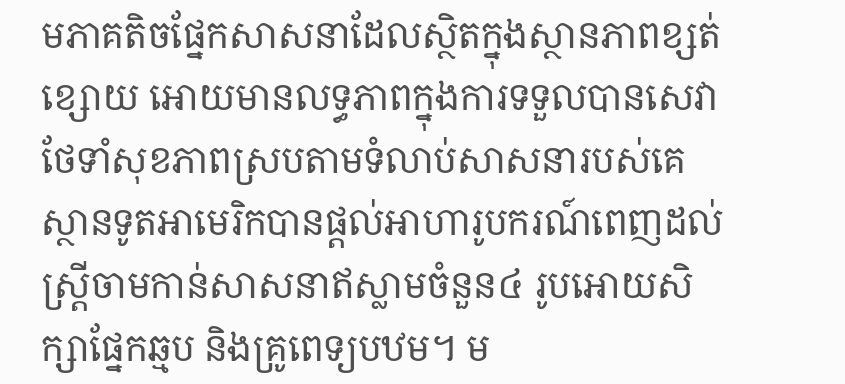មភាគតិចផ្នែកសាសនាដែលស្ថិតក្នុងស្ថានភាពខ្សត់ខ្សោយ អោយមានលទ្ធភាពក្នុងការទទួលបានសេវាថែទាំសុខភាពស្របតាមទំលាប់សាសនារបស់គេ ស្ថានទូតអាមេរិកបានផ្តល់អាហារូបករណ៍ពេញដល់ស្រ្តីចាមកាន់សាសនាឥស្លាមចំនួន៤ រូបអោយសិក្សាផ្នែកឆ្មប និងគ្រូពេទ្យបឋម។ ម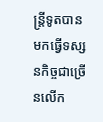ន្រ្តីទូតបានមកធ្វើទស្សនកិច្ចជាច្រើនលើក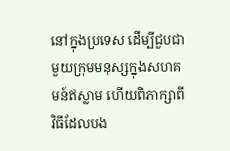នៅក្នុងប្រទេស ដើម្បីជួបជាមួយក្រុមមនុស្សក្នុងសហគមន៍ឥស្លាម ហើយពិភាក្សាពីវិធីដែលបង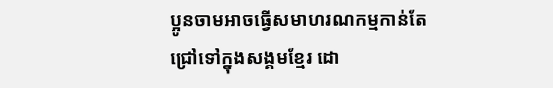ប្អូនចាមអាចធ្វើសមាហរណកម្មកាន់តែជ្រៅទៅក្នុងសង្គមខ្មែរ ដោ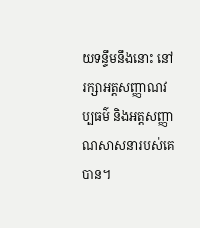យទន្ទឹមនឹងនោះ នៅរក្សាអត្តសញ្ញាណវប្បធម៌ និងអត្តសញ្ញាណសាសនារបស់គេបាន។